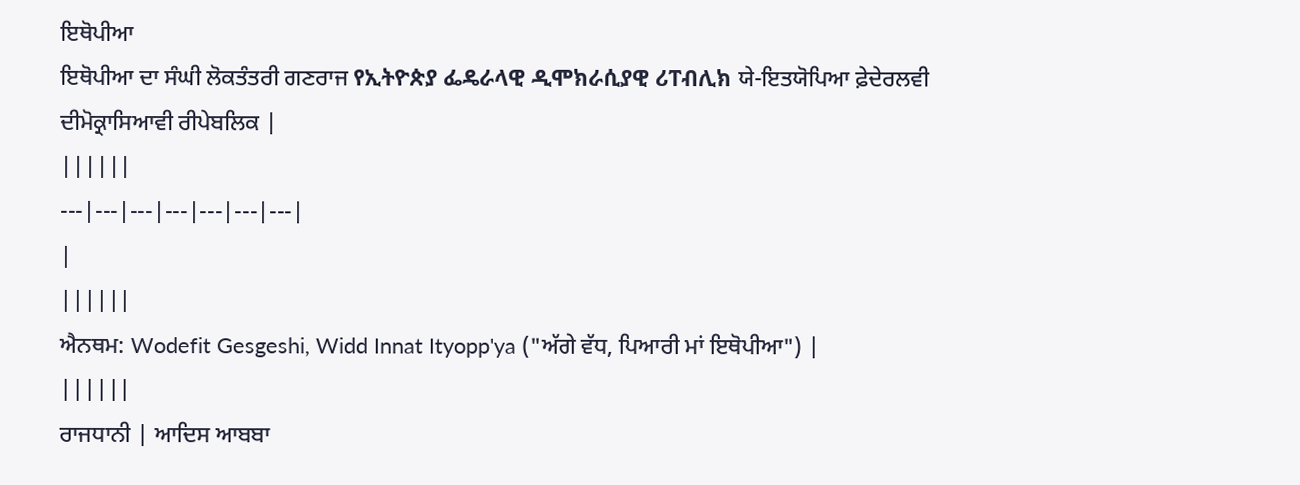ਇਥੋਪੀਆ
ਇਥੋਪੀਆ ਦਾ ਸੰਘੀ ਲੋਕਤੰਤਰੀ ਗਣਰਾਜ የኢትዮጵያ ፌዴራላዊ ዲሞክራሲያዊ ሪፐብሊክ ਯੇ-ਇਤਯੋਪਿਆ ਫ਼ੇਦੇਰਲਵੀ ਦੀਮੋਕ੍ਰਾਸਿਆਵੀ ਰੀਪੇਬਲਿਕ |
||||||
---|---|---|---|---|---|---|
|
||||||
ਐਨਥਮ: Wodefit Gesgeshi, Widd Innat Ityopp'ya ("ਅੱਗੇ ਵੱਧ, ਪਿਆਰੀ ਮਾਂ ਇਥੋਪੀਆ") |
||||||
ਰਾਜਧਾਨੀ | ਆਦਿਸ ਆਬਬਾ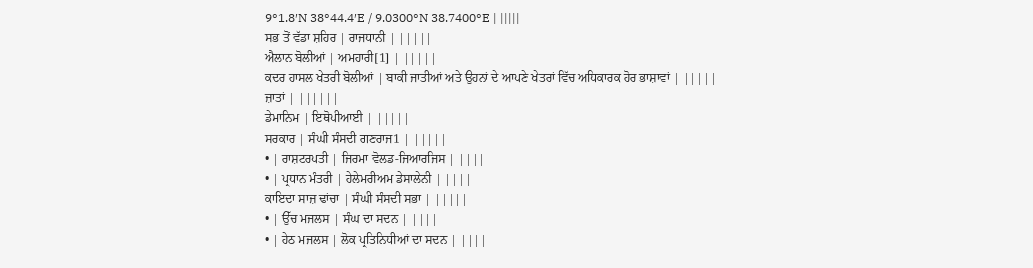9°1.8′N 38°44.4′E / 9.0300°N 38.7400°E | |||||
ਸਭ ਤੋਂ ਵੱਡਾ ਸ਼ਹਿਰ | ਰਾਜਧਾਨੀ | |||||
ਐਲਾਨ ਬੋਲੀਆਂ | ਅਮਹਾਰੀ[1] | |||||
ਕਦਰ ਹਾਸਲ ਖੇਤਰੀ ਬੋਲੀਆਂ | ਬਾਕੀ ਜਾਤੀਆਂ ਅਤੇ ਉਹਨਾਂ ਦੇ ਆਪਣੇ ਖੇਤਰਾਂ ਵਿੱਚ ਅਧਿਕਾਰਕ ਹੋਰ ਭਾਸ਼ਾਵਾਂ | |||||
ਜ਼ਾਤਾਂ | ||||||
ਡੇਮਾਨਿਮ | ਇਥੋਪੀਆਈ | |||||
ਸਰਕਾਰ | ਸੰਘੀ ਸੰਸਦੀ ਗਣਰਾਜ1 | |||||
• | ਰਾਸ਼ਟਰਪਤੀ | ਜਿਰਮਾ ਵੋਲਡ-ਜਿਆਰਜਿਸ | ||||
• | ਪ੍ਰਧਾਨ ਮੰਤਰੀ | ਹੇਲੇਮਰੀਅਮ ਡੇਸਾਲੇਨੀ | ||||
ਕਾਇਦਾ ਸਾਜ਼ ਢਾਂਚਾ | ਸੰਘੀ ਸੰਸਦੀ ਸਭਾ | |||||
• | ਉੱਚ ਮਜਲਸ | ਸੰਘ ਦਾ ਸਦਨ | ||||
• | ਹੇਠ ਮਜਲਸ | ਲੋਕ ਪ੍ਰਤਿਨਿਧੀਆਂ ਦਾ ਸਦਨ | ||||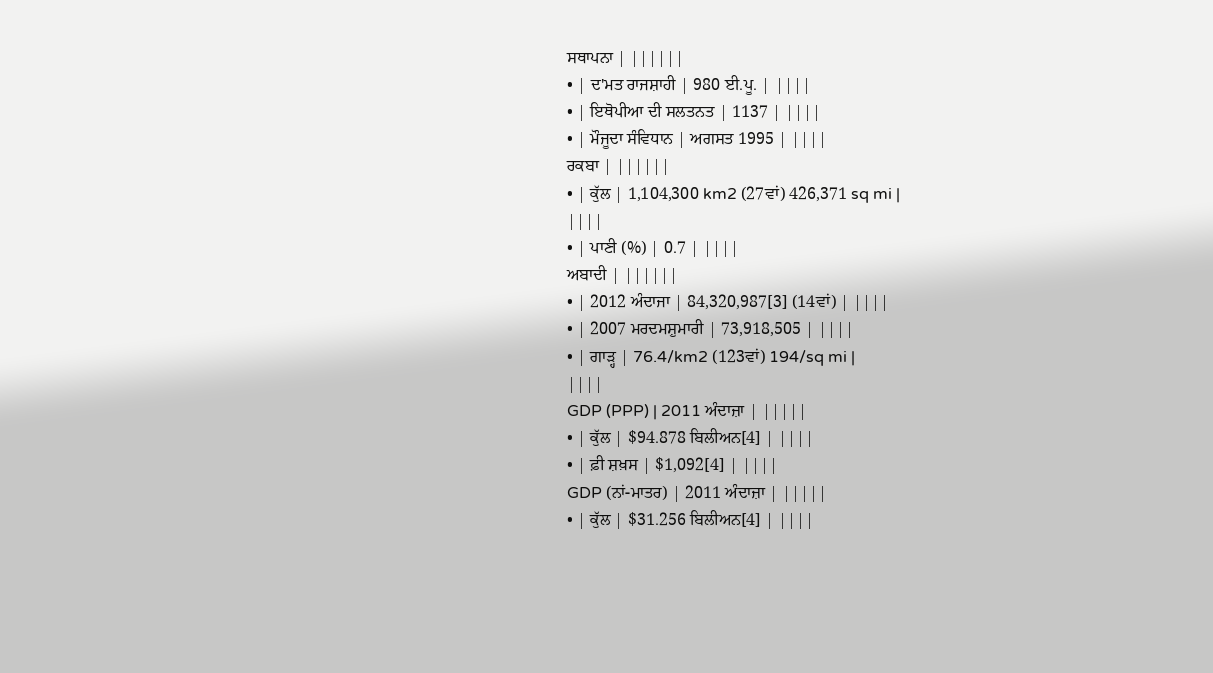ਸਥਾਪਨਾ | ||||||
• | ਦ'ਮਤ ਰਾਜਸ਼ਾਹੀ | 980 ਈ.ਪੂ. | ||||
• | ਇਥੋਪੀਆ ਦੀ ਸਲਤਨਤ | 1137 | ||||
• | ਮੌਜੂਦਾ ਸੰਵਿਧਾਨ | ਅਗਸਤ 1995 | ||||
ਰਕਬਾ | ||||||
• | ਕੁੱਲ | 1,104,300 km2 (27ਵਾਂ) 426,371 sq mi |
||||
• | ਪਾਣੀ (%) | 0.7 | ||||
ਅਬਾਦੀ | ||||||
• | 2012 ਅੰਦਾਜਾ | 84,320,987[3] (14ਵਾਂ) | ||||
• | 2007 ਮਰਦਮਸ਼ੁਮਾਰੀ | 73,918,505 | ||||
• | ਗਾੜ੍ਹ | 76.4/km2 (123ਵਾਂ) 194/sq mi |
||||
GDP (PPP) | 2011 ਅੰਦਾਜ਼ਾ | |||||
• | ਕੁੱਲ | $94.878 ਬਿਲੀਅਨ[4] | ||||
• | ਫ਼ੀ ਸ਼ਖ਼ਸ | $1,092[4] | ||||
GDP (ਨਾਂ-ਮਾਤਰ) | 2011 ਅੰਦਾਜ਼ਾ | |||||
• | ਕੁੱਲ | $31.256 ਬਿਲੀਅਨ[4] | ||||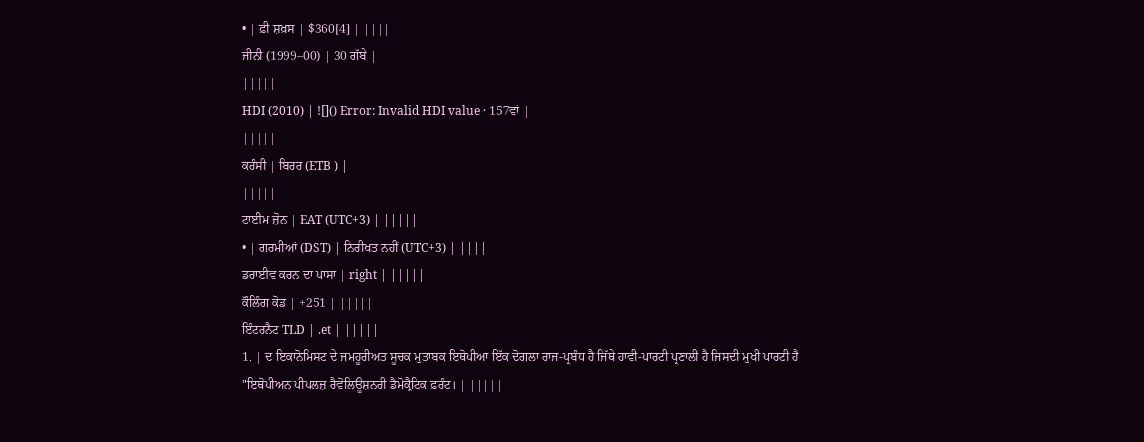• | ਫ਼ੀ ਸ਼ਖ਼ਸ | $360[4] | ||||
ਜੀਨੀ (1999–00) | 30 ਗੱਬੇ |
|||||
HDI (2010) | ![]() Error: Invalid HDI value · 157ਵਾਂ |
|||||
ਕਰੰਸੀ | ਬਿਰਰ (ETB ) |
|||||
ਟਾਈਮ ਜ਼ੋਨ | EAT (UTC+3) | |||||
• | ਗਰਮੀਆਂ (DST) | ਨਿਰੀਖਤ ਨਹੀਂ (UTC+3) | ||||
ਡਰਾਈਵ ਕਰਨ ਦਾ ਪਾਸਾ | right | |||||
ਕੌਲਿੰਗ ਕੋਡ | +251 | |||||
ਇੰਟਰਨੈਟ TLD | .et | |||||
1. | ਦ ਇਕਾਨੋਮਿਸਟ ਦੇ ਜਮਹੂਰੀਅਤ ਸੂਚਕ ਮੁਤਾਬਕ ਇਥੋਪੀਆ ਇੱਕ ਦੋਗਲਾ ਰਾਜ-ਪ੍ਰਬੰਧ ਹੈ ਜਿੱਥੇ ਹਾਵੀ-ਪਾਰਟੀ ਪ੍ਰਣਾਲੀ ਹੈ ਜਿਸਦੀ ਮੁਖੀ ਪਾਰਟੀ ਹੈ "ਇਥੋਪੀਅਨ ਪੀਪਲਜ਼ ਰੈਵੋਲਿਊਸ਼ਨਰੀ ਡੈਮੋਕ੍ਰੈਟਿਕ ਫ਼ਰੰਟ। | |||||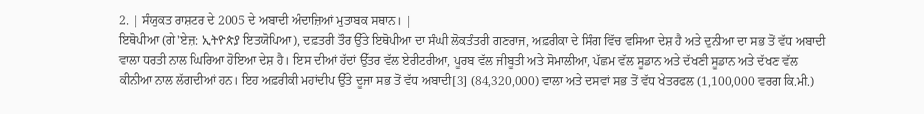2. | ਸੰਯੁਕਤ ਰਾਸ਼ਟਰ ਦੇ 2005 ਦੇ ਅਬਾਦੀ ਅੰਦਾਜ਼ਿਆਂ ਮੁਤਾਬਕ ਸਥਾਨ। |
ਇਥੋਪੀਆ (ਗੇ'ਏਜ਼: ኢትዮጵያ ਇਤਯੋਪਿਆ), ਦਫ਼ਤਰੀ ਤੌਰ ਉੱਤੇ ਇਥੋਪੀਆ ਦਾ ਸੰਘੀ ਲੋਕਤੰਤਰੀ ਗਣਰਾਜ, ਅਫ਼ਰੀਕਾ ਦੇ ਸਿੰਗ ਵਿੱਚ ਵਸਿਆ ਦੇਸ਼ ਹੈ ਅਤੇ ਦੁਨੀਆ ਦਾ ਸਭ ਤੋਂ ਵੱਧ ਅਬਾਦੀ ਵਾਲਾ ਧਰਤੀ ਨਾਲ ਘਿਰਿਆ ਹੋਇਆ ਦੇਸ਼ ਹੈ। ਇਸ ਦੀਆਂ ਹੱਦਾਂ ਉੱਤਰ ਵੱਲ ਏਰੀਟਰੀਆ, ਪੂਰਬ ਵੱਲ ਜੀਬੂਤੀ ਅਤੇ ਸੋਮਾਲੀਆ, ਪੱਛਮ ਵੱਲ ਸੂਡਾਨ ਅਤੇ ਦੱਖਣੀ ਸੂਡਾਨ ਅਤੇ ਦੱਖਣ ਵੱਲ ਕੀਨੀਆ ਨਾਲ ਲੱਗਦੀਆਂ ਹਨ। ਇਹ ਅਫ਼ਰੀਕੀ ਮਹਾਂਦੀਪ ਉੱਤੇ ਦੂਜਾ ਸਭ ਤੋਂ ਵੱਧ ਅਬਾਦੀ[3] (84,320,000) ਵਾਲਾ ਅਤੇ ਦਸਵਾਂ ਸਭ ਤੋਂ ਵੱਧ ਖੇਤਰਫਲ (1,100,000 ਵਰਗ ਕਿ.ਮੀ.)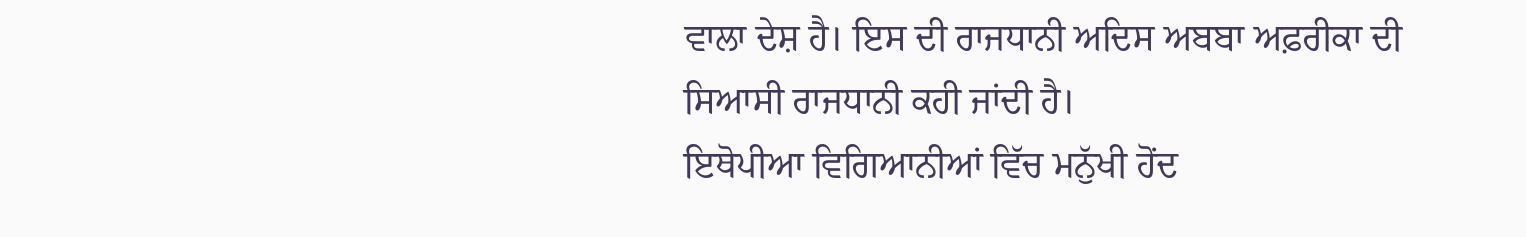ਵਾਲਾ ਦੇਸ਼ ਹੈ। ਇਸ ਦੀ ਰਾਜਧਾਨੀ ਅਦਿਸ ਅਬਬਾ ਅਫ਼ਰੀਕਾ ਦੀ ਸਿਆਸੀ ਰਾਜਧਾਨੀ ਕਹੀ ਜਾਂਦੀ ਹੈ।
ਇਥੋਪੀਆ ਵਿਗਿਆਨੀਆਂ ਵਿੱਚ ਮਨੁੱਖੀ ਹੋਂਦ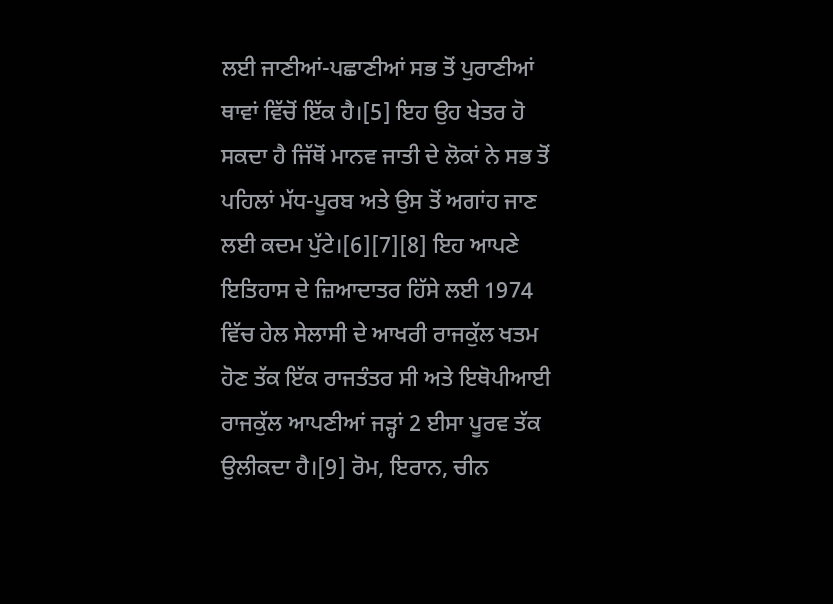ਲਈ ਜਾਣੀਆਂ-ਪਛਾਣੀਆਂ ਸਭ ਤੋਂ ਪੁਰਾਣੀਆਂ ਥਾਵਾਂ ਵਿੱਚੋਂ ਇੱਕ ਹੈ।[5] ਇਹ ਉਹ ਖੇਤਰ ਹੋ ਸਕਦਾ ਹੈ ਜਿੱਥੋਂ ਮਾਨਵ ਜਾਤੀ ਦੇ ਲੋਕਾਂ ਨੇ ਸਭ ਤੋਂ ਪਹਿਲਾਂ ਮੱਧ-ਪੂਰਬ ਅਤੇ ਉਸ ਤੋਂ ਅਗਾਂਹ ਜਾਣ ਲਈ ਕਦਮ ਪੁੱਟੇ।[6][7][8] ਇਹ ਆਪਣੇ ਇਤਿਹਾਸ ਦੇ ਜ਼ਿਆਦਾਤਰ ਹਿੱਸੇ ਲਈ 1974 ਵਿੱਚ ਹੇਲ ਸੇਲਾਸੀ ਦੇ ਆਖਰੀ ਰਾਜਕੁੱਲ ਖਤਮ ਹੋਣ ਤੱਕ ਇੱਕ ਰਾਜਤੰਤਰ ਸੀ ਅਤੇ ਇਥੋਪੀਆਈ ਰਾਜਕੁੱਲ ਆਪਣੀਆਂ ਜੜ੍ਹਾਂ 2 ਈਸਾ ਪੂਰਵ ਤੱਕ ਉਲੀਕਦਾ ਹੈ।[9] ਰੋਮ, ਇਰਾਨ, ਚੀਨ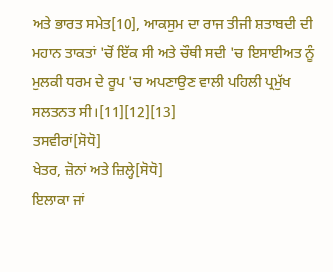ਅਤੇ ਭਾਰਤ ਸਮੇਤ[10], ਆਕਸੁਮ ਦਾ ਰਾਜ ਤੀਜੀ ਸ਼ਤਾਬਦੀ ਦੀ ਮਹਾਨ ਤਾਕਤਾਂ 'ਚੋਂ ਇੱਕ ਸੀ ਅਤੇ ਚੌਥੀ ਸਦੀ 'ਚ ਇਸਾਈਅਤ ਨੂੰ ਮੁਲਕੀ ਧਰਮ ਦੇ ਰੂਪ 'ਚ ਅਪਣਾਉਣ ਵਾਲੀ ਪਹਿਲੀ ਪ੍ਰਮੁੱਖ ਸਲਤਨਤ ਸੀ।[11][12][13]
ਤਸਵੀਰਾਂ[ਸੋਧੋ]
ਖੇਤਰ, ਜ਼ੋਨਾਂ ਅਤੇ ਜ਼ਿਲ੍ਹੇ[ਸੋਧੋ]
ਇਲਾਕਾ ਜਾਂ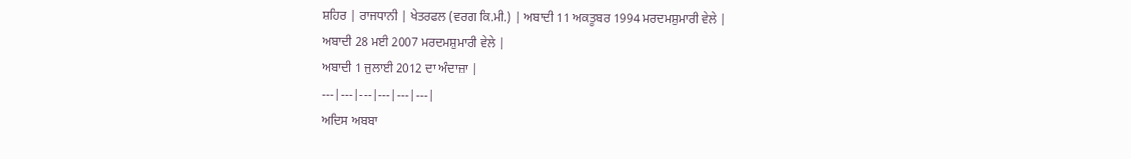ਸ਼ਹਿਰ | ਰਾਜਧਾਨੀ | ਖੇਤਰਫਲ (ਵਰਗ ਕਿ.ਮੀ.) | ਅਬਾਦੀ 11 ਅਕਤੂਬਰ 1994 ਮਰਦਮਸ਼ੁਮਾਰੀ ਵੇਲੇ |
ਅਬਾਦੀ 28 ਮਈ 2007 ਮਰਦਮਸ਼ੁਮਾਰੀ ਵੇਲੇ |
ਅਬਾਦੀ 1 ਜੁਲਾਈ 2012 ਦਾ ਅੰਦਾਜ਼ਾ |
---|---|---|---|---|---|
ਅਦਿਸ ਅਬਬਾ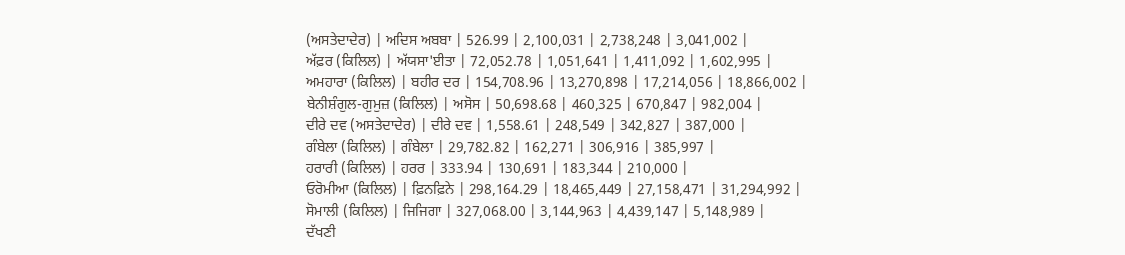(ਅਸਤੇਦਾਦੇਰ) | ਅਦਿਸ ਅਬਬਾ | 526.99 | 2,100,031 | 2,738,248 | 3,041,002 |
ਅੱਫ਼ਰ (ਕਿਲਿਲ) | ਅੱਯਸਾ'ਈਤਾ | 72,052.78 | 1,051,641 | 1,411,092 | 1,602,995 |
ਅਮਹਾਰਾ (ਕਿਲਿਲ) | ਬਹੀਰ ਦਰ | 154,708.96 | 13,270,898 | 17,214,056 | 18,866,002 |
ਬੇਨੀਸ਼ੰਗੁਲ-ਗੁਮੁਜ਼ (ਕਿਲਿਲ) | ਅਸੋਸ | 50,698.68 | 460,325 | 670,847 | 982,004 |
ਦੀਰੇ ਦਵ (ਅਸਤੇਦਾਦੇਰ) | ਦੀਰੇ ਦਵ | 1,558.61 | 248,549 | 342,827 | 387,000 |
ਗੰਬੇਲਾ (ਕਿਲਿਲ) | ਗੰਬੇਲਾ | 29,782.82 | 162,271 | 306,916 | 385,997 |
ਹਰਾਰੀ (ਕਿਲਿਲ) | ਹਰਰ | 333.94 | 130,691 | 183,344 | 210,000 |
ਓਰੋਮੀਆ (ਕਿਲਿਲ) | ਫ਼ਿਨਫ਼ਿਨੇ | 298,164.29 | 18,465,449 | 27,158,471 | 31,294,992 |
ਸੋਮਾਲੀ (ਕਿਲਿਲ) | ਜਿਜਿਗਾ | 327,068.00 | 3,144,963 | 4,439,147 | 5,148,989 |
ਦੱਖਣੀ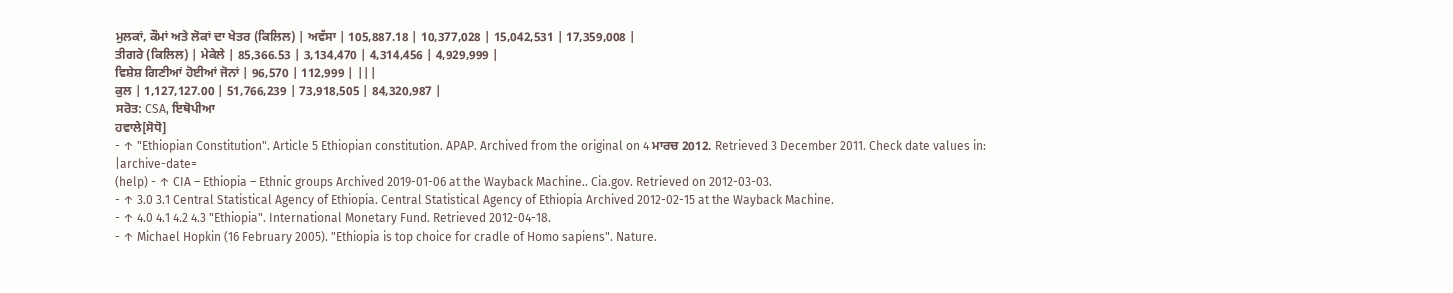ਮੁਲਕਾਂ, ਕੌਮਾਂ ਅਤੇ ਲੋਕਾਂ ਦਾ ਖੇਤਰ (ਕਿਲਿਲ) | ਅਵੱਸਾ | 105,887.18 | 10,377,028 | 15,042,531 | 17,359,008 |
ਤੀਗਰੇ (ਕਿਲਿਲ) | ਮੇਕੇਲੇ | 85,366.53 | 3,134,470 | 4,314,456 | 4,929,999 |
ਵਿਸ਼ੇਸ਼ ਗਿਣੀਆਂ ਹੋਈਆਂ ਜੋਨਾਂ | 96,570 | 112,999 | |||
ਕੁਲ | 1,127,127.00 | 51,766,239 | 73,918,505 | 84,320,987 |
ਸਰੋਤ: CSA, ਇਥੋਪੀਆ
ਹਵਾਲੇ[ਸੋਧੋ]
- ↑ "Ethiopian Constitution". Article 5 Ethiopian constitution. APAP. Archived from the original on 4 ਮਾਰਚ 2012. Retrieved 3 December 2011. Check date values in:
|archive-date=
(help) - ↑ CIA – Ethiopia – Ethnic groups Archived 2019-01-06 at the Wayback Machine.. Cia.gov. Retrieved on 2012-03-03.
- ↑ 3.0 3.1 Central Statistical Agency of Ethiopia. Central Statistical Agency of Ethiopia Archived 2012-02-15 at the Wayback Machine.
- ↑ 4.0 4.1 4.2 4.3 "Ethiopia". International Monetary Fund. Retrieved 2012-04-18.
- ↑ Michael Hopkin (16 February 2005). "Ethiopia is top choice for cradle of Homo sapiens". Nature.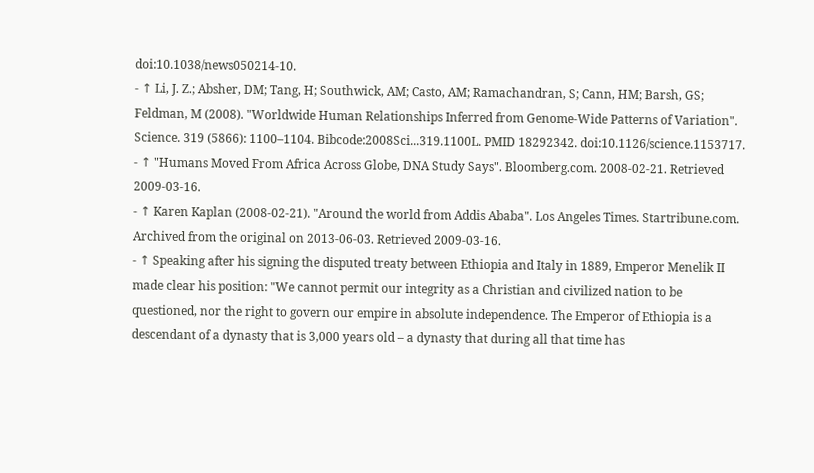doi:10.1038/news050214-10.
- ↑ Li, J. Z.; Absher, DM; Tang, H; Southwick, AM; Casto, AM; Ramachandran, S; Cann, HM; Barsh, GS; Feldman, M (2008). "Worldwide Human Relationships Inferred from Genome-Wide Patterns of Variation". Science. 319 (5866): 1100–1104. Bibcode:2008Sci...319.1100L. PMID 18292342. doi:10.1126/science.1153717.
- ↑ "Humans Moved From Africa Across Globe, DNA Study Says". Bloomberg.com. 2008-02-21. Retrieved 2009-03-16.
- ↑ Karen Kaplan (2008-02-21). "Around the world from Addis Ababa". Los Angeles Times. Startribune.com. Archived from the original on 2013-06-03. Retrieved 2009-03-16.
- ↑ Speaking after his signing the disputed treaty between Ethiopia and Italy in 1889, Emperor Menelik II made clear his position: "We cannot permit our integrity as a Christian and civilized nation to be questioned, nor the right to govern our empire in absolute independence. The Emperor of Ethiopia is a descendant of a dynasty that is 3,000 years old – a dynasty that during all that time has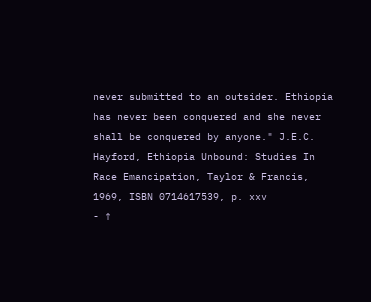never submitted to an outsider. Ethiopia has never been conquered and she never shall be conquered by anyone." J.E.C. Hayford, Ethiopia Unbound: Studies In Race Emancipation, Taylor & Francis, 1969, ISBN 0714617539, p. xxv
- ↑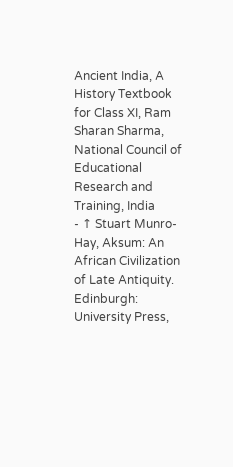Ancient India, A History Textbook for Class XI, Ram Sharan Sharma, National Council of Educational Research and Training, India
- ↑ Stuart Munro-Hay, Aksum: An African Civilization of Late Antiquity. Edinburgh: University Press,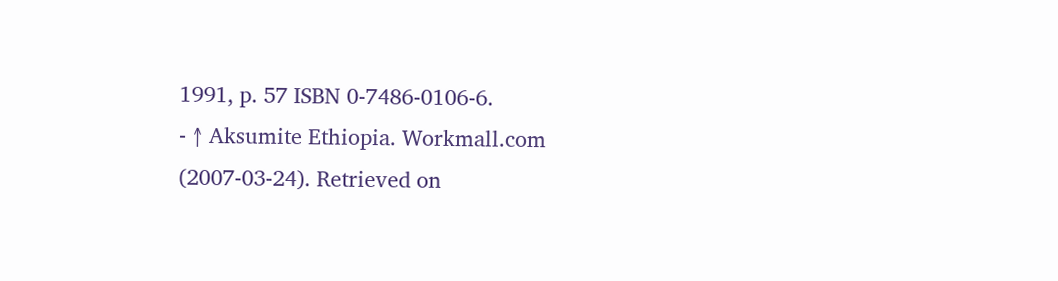1991, p. 57 ISBN 0-7486-0106-6.
- ↑ Aksumite Ethiopia. Workmall.com (2007-03-24). Retrieved on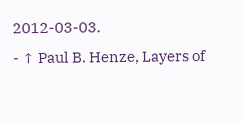2012-03-03.
- ↑ Paul B. Henze, Layers of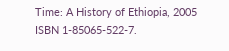Time: A History of Ethiopia, 2005 ISBN 1-85065-522-7.